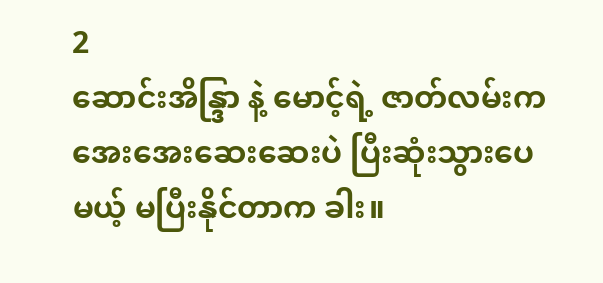2
ဆောင်းအိန္ဒြာ နဲ့ မောင့်ရဲ့ ဇာတ်လမ်းက အေးအေးဆေးဆေးပဲ ပြီးဆုံးသွားပေမယ့် မပြီးနိုင်တာက ခါး။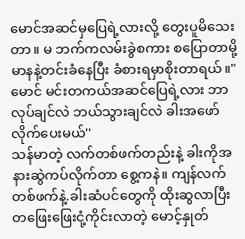မောင်အဆင်မှပြေရဲ့လားလို့ တွေးပူမိသေးတာ။ မ ဘက်ကလမ်းခွဲစကား စပြောတာမို့ မာနနဲ့တင်းခံနေပြီး ခံစားရမှာစိုးတာရယ်။"မောင် မင်းတကယ်အဆင်ပြေရဲ့လား ဘာလုပ်ချင်လဲ ဘယ်သွားချင်လဲ ခါးအဖော်လိုက်ပေးမယ်''
သန်မာတဲ့ လက်တစ်ဖက်တည်းနဲ့ ခါးကိုအနားဆွဲကပ်လိုက်တာ စွေ့ကနဲ။ ကျန်လက်တစ်ဖက်နဲ့.ခါးဆံပင်တွေကို ထိုးဆွလာပြီး တဖြေးဖြေးငုံ့ကိုင်းလာတဲ့ မောင့်နှုတ်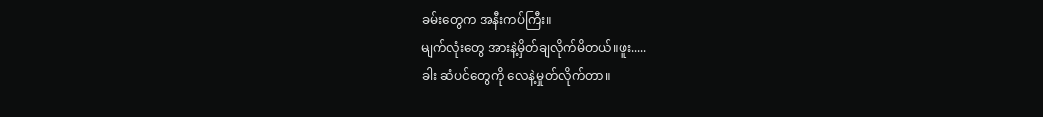ခမ်းတွေက အနီးကပ်ကြီး။
မျက်လုံးတွေ အားနဲ့မှိတ်ချလိုက်မိတယ်။ဖူး.....
ခါး ဆံပင်တွေကို လေနဲ့မှုတ်လိုက်တာ။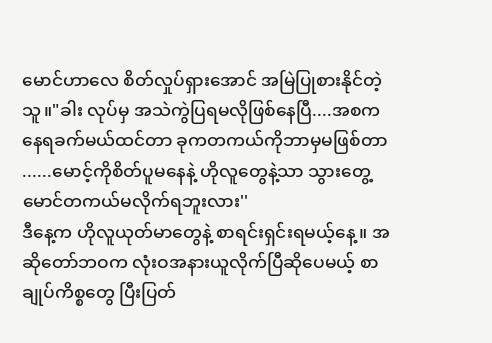မောင်ဟာလေ စိတ်လှုပ်ရှားအောင် အမြဲပြုစားနိုင်တဲ့သူ။"ခါး လုပ်မှ အသဲကွဲပြရမလိုဖြစ်နေပြီ....အစက နေရခက်မယ်ထင်တာ ခုကတကယ်ကိုဘာမှမဖြစ်တာ ......မောင့်ကိုစိတ်ပူမနေနဲ့ ဟိုလူတွေနဲ့သာ သွားတွေ့ မောင်တကယ်မလိုက်ရဘူးလား''
ဒီနေ့က ဟိုလူယုတ်မာတွေနဲ့ စာရင်းရှင်းရမယ့်နေ့။ အဆိုတော်ဘဝက လုံးဝအနားယူလိုက်ပြီဆိုပေမယ့် စာချုပ်ကိစ္စတွေ ပြီးပြတ်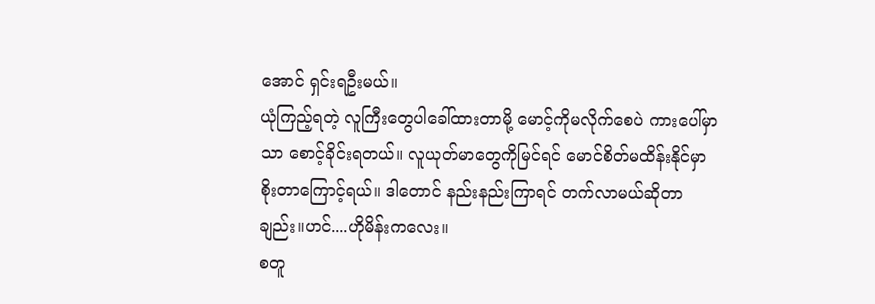အောင် ရှင်းရဦးမယ်။
ယုံကြည့်ရတဲ့ လူကြီးတွေပါခေါ်ထားတာမို့ မောင့်ကိုမလိုက်စေပဲ ကားပေါ်မှာသာ စောင့်ခိုင်းရတယ်။ လူယုတ်မာတွေကိုမြင်ရင် မောင်စိတ်မထိန်းနိုင်မှာ စိုးတာကြောင့်ရယ်။ ဒါတောင် နည်းနည်းကြာရင် တက်လာမယ်ဆိုတာချည်း။ဟင်....ဟိုမိန်းကလေး။
စတူ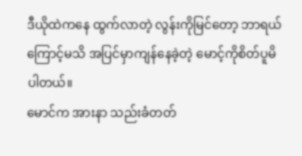ဒီယိုထဲကနေ ထွက်လာတဲ့ လွန်းကိုမြင်တော့ ဘာရယ်ကြောင့်မသိ အပြင်မှာကျန်နေခဲ့တဲ့ မောင့်ကိုစိတ်ပူမိပါတယ်။
မောင်က အားနာ သည်းခံတတ်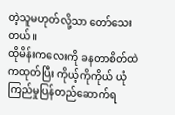တဲ့သူမဟုတ်လို့သာ တော်သေးတယ်။
ထိုမိန်းကလေးကို ခနတာစိတ်ထဲကထုတ်ပြီး ကိုယ့်ကိုကိုယ် ယုံကြည်မှုပြန်တည်ဆောက်ရ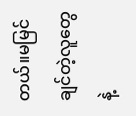တယ်။မမြင်ချင်တဲ့လူတွေနဲ့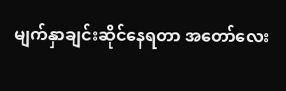မျက်နှာချင်းဆိုင်နေရတာ အတော်လေး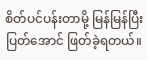စိတ်ပင်ပန်းတာမို့ မြန်မြန်ပြီးပြတ်အောင် ဖြတ်ခဲ့ရတယ်။